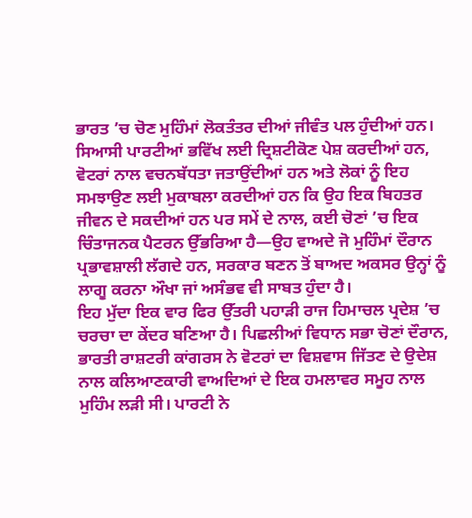ਭਾਰਤ ’ਚ ਚੋਣ ਮੁਹਿੰਮਾਂ ਲੋਕਤੰਤਰ ਦੀਆਂ ਜੀਵੰਤ ਪਲ ਹੁੰਦੀਆਂ ਹਨ। ਸਿਆਸੀ ਪਾਰਟੀਆਂ ਭਵਿੱਖ ਲਈ ਦ੍ਰਿਸ਼ਟੀਕੋਣ ਪੇਸ਼ ਕਰਦੀਆਂ ਹਨ, ਵੋਟਰਾਂ ਨਾਲ ਵਚਨਬੱਧਤਾ ਜਤਾਉਂਦੀਆਂ ਹਨ ਅਤੇ ਲੋਕਾਂ ਨੂੰ ਇਹ ਸਮਝਾਉਣ ਲਈ ਮੁਕਾਬਲਾ ਕਰਦੀਆਂ ਹਨ ਕਿ ਉਹ ਇਕ ਬਿਹਤਰ ਜੀਵਨ ਦੇ ਸਕਦੀਆਂ ਹਨ ਪਰ ਸਮੇਂ ਦੇ ਨਾਲ, ਕਈ ਚੋਣਾਂ ’ਚ ਇਕ ਚਿੰਤਾਜਨਕ ਪੈਟਰਨ ਉੱਭਰਿਆ ਹੈ—ਉਹ ਵਾਅਦੇ ਜੋ ਮੁਹਿੰਮਾਂ ਦੌਰਾਨ ਪ੍ਰਭਾਵਸ਼ਾਲੀ ਲੱਗਦੇ ਹਨ, ਸਰਕਾਰ ਬਣਨ ਤੋਂ ਬਾਅਦ ਅਕਸਰ ਉਨ੍ਹਾਂ ਨੂੰ ਲਾਗੂ ਕਰਨਾ ਔਖਾ ਜਾਂ ਅਸੰਭਵ ਵੀ ਸਾਬਤ ਹੁੰਦਾ ਹੈ।
ਇਹ ਮੁੱਦਾ ਇਕ ਵਾਰ ਫਿਰ ਉੱਤਰੀ ਪਹਾੜੀ ਰਾਜ ਹਿਮਾਚਲ ਪ੍ਰਦੇਸ਼ ’ਚ ਚਰਚਾ ਦਾ ਕੇਂਦਰ ਬਣਿਆ ਹੈ। ਪਿਛਲੀਆਂ ਵਿਧਾਨ ਸਭਾ ਚੋਣਾਂ ਦੌਰਾਨ, ਭਾਰਤੀ ਰਾਸ਼ਟਰੀ ਕਾਂਗਰਸ ਨੇ ਵੋਟਰਾਂ ਦਾ ਵਿਸ਼ਵਾਸ ਜਿੱਤਣ ਦੇ ਉਦੇਸ਼ ਨਾਲ ਕਲਿਆਣਕਾਰੀ ਵਾਅਦਿਆਂ ਦੇ ਇਕ ਹਮਲਾਵਰ ਸਮੂਹ ਨਾਲ ਮੁਹਿੰਮ ਲੜੀ ਸੀ। ਪਾਰਟੀ ਨੇ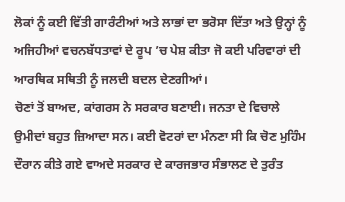ਲੋਕਾਂ ਨੂੰ ਕਈ ਵਿੱਤੀ ਗਾਰੰਟੀਆਂ ਅਤੇ ਲਾਭਾਂ ਦਾ ਭਰੋਸਾ ਦਿੱਤਾ ਅਤੇ ਉਨ੍ਹਾਂ ਨੂੰ ਅਜਿਹੀਆਂ ਵਚਨਬੱਧਤਾਵਾਂ ਦੇ ਰੂਪ ’ਚ ਪੇਸ਼ ਕੀਤਾ ਜੋ ਕਈ ਪਰਿਵਾਰਾਂ ਦੀ ਆਰਥਿਕ ਸਥਿਤੀ ਨੂੰ ਜਲਦੀ ਬਦਲ ਦੇਣਗੀਆਂ।
ਚੋਣਾਂ ਤੋਂ ਬਾਅਦ, ਕਾਂਗਰਸ ਨੇ ਸਰਕਾਰ ਬਣਾਈ। ਜਨਤਾ ਦੇ ਵਿਚਾਲੇ ਉਮੀਦਾਂ ਬਹੁਤ ਜ਼ਿਆਦਾ ਸਨ। ਕਈ ਵੋਟਰਾਂ ਦਾ ਮੰਨਣਾ ਸੀ ਕਿ ਚੋਣ ਮੁਹਿੰਮ ਦੌਰਾਨ ਕੀਤੇ ਗਏ ਵਾਅਦੇ ਸਰਕਾਰ ਦੇ ਕਾਰਜਭਾਰ ਸੰਭਾਲਣ ਦੇ ਤੁਰੰਤ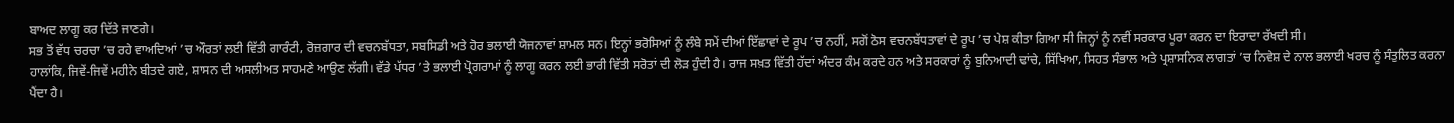ਬਾਅਦ ਲਾਗੂ ਕਰ ਦਿੱਤੇ ਜਾਣਗੇ।
ਸਭ ਤੋਂ ਵੱਧ ਚਰਚਾ ’ਚ ਰਹੇ ਵਾਅਦਿਆਂ ’ਚ ਔਰਤਾਂ ਲਈ ਵਿੱਤੀ ਗਾਰੰਟੀ, ਰੋਜ਼ਗਾਰ ਦੀ ਵਚਨਬੱਧਤਾ, ਸਬਸਿਡੀ ਅਤੇ ਹੋਰ ਭਲਾਈ ਯੋਜਨਾਵਾਂ ਸ਼ਾਮਲ ਸਨ। ਇਨ੍ਹਾਂ ਭਰੋਸਿਆਂ ਨੂੰ ਲੰਬੇ ਸਮੇਂ ਦੀਆਂ ਇੱਛਾਵਾਂ ਦੇ ਰੂਪ ’ਚ ਨਹੀਂ, ਸਗੋਂ ਠੋਸ ਵਚਨਬੱਧਤਾਵਾਂ ਦੇ ਰੂਪ ’ਚ ਪੇਸ਼ ਕੀਤਾ ਗਿਆ ਸੀ ਜਿਨ੍ਹਾਂ ਨੂੰ ਨਵੀਂ ਸਰਕਾਰ ਪੂਰਾ ਕਰਨ ਦਾ ਇਰਾਦਾ ਰੱਖਦੀ ਸੀ।
ਹਾਲਾਂਕਿ, ਜਿਵੇਂ-ਜਿਵੇਂ ਮਹੀਨੇ ਬੀਤਦੇ ਗਏ, ਸ਼ਾਸਨ ਦੀ ਅਸਲੀਅਤ ਸਾਹਮਣੇ ਆਉਣ ਲੱਗੀ। ਵੱਡੇ ਪੱਧਰ ’ਤੇ ਭਲਾਈ ਪ੍ਰੋਗਰਾਮਾਂ ਨੂੰ ਲਾਗੂ ਕਰਨ ਲਈ ਭਾਰੀ ਵਿੱਤੀ ਸਰੋਤਾਂ ਦੀ ਲੋੜ ਹੁੰਦੀ ਹੈ। ਰਾਜ ਸਖ਼ਤ ਵਿੱਤੀ ਹੱਦਾਂ ਅੰਦਰ ਕੰਮ ਕਰਦੇ ਹਨ ਅਤੇ ਸਰਕਾਰਾਂ ਨੂੰ ਬੁਨਿਆਦੀ ਢਾਂਚੇ, ਸਿੱਖਿਆ, ਸਿਹਤ ਸੰਭਾਲ ਅਤੇ ਪ੍ਰਸ਼ਾਸਨਿਕ ਲਾਗਤਾਂ ’ਚ ਨਿਵੇਸ਼ ਦੇ ਨਾਲ ਭਲਾਈ ਖਰਚ ਨੂੰ ਸੰਤੁਲਿਤ ਕਰਨਾ ਪੈਂਦਾ ਹੈ।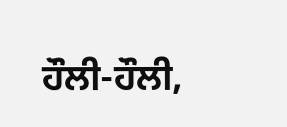ਹੌਲੀ-ਹੌਲੀ,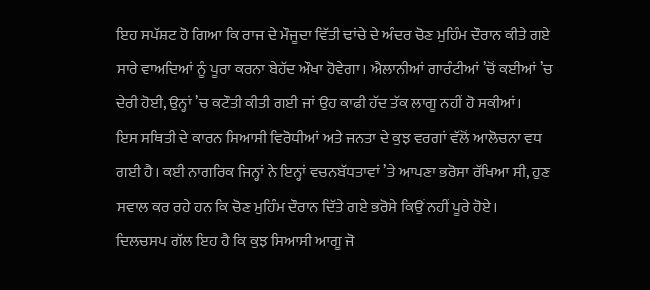ਇਹ ਸਪੱਸ਼ਟ ਹੋ ਗਿਆ ਕਿ ਰਾਜ ਦੇ ਮੌਜੂਦਾ ਵਿੱਤੀ ਢਾਂਚੇ ਦੇ ਅੰਦਰ ਚੋਣ ਮੁਹਿੰਮ ਦੌਰਾਨ ਕੀਤੇ ਗਏ ਸਾਰੇ ਵਾਅਦਿਆਂ ਨੂੰ ਪੂਰਾ ਕਰਨਾ ਬੇਹੱਦ ਔਖਾ ਹੋਵੇਗਾ। ਐਲਾਨੀਆਂ ਗਾਰੰਟੀਆਂ ’ਚੋਂ ਕਈਆਂ ’ਚ ਦੇਰੀ ਹੋਈ, ਉਨ੍ਹਾਂ ’ਚ ਕਟੌਤੀ ਕੀਤੀ ਗਈ ਜਾਂ ਉਹ ਕਾਫੀ ਹੱਦ ਤੱਕ ਲਾਗੂ ਨਹੀਂ ਹੋ ਸਕੀਆਂ।
ਇਸ ਸਥਿਤੀ ਦੇ ਕਾਰਨ ਸਿਆਸੀ ਵਿਰੋਧੀਆਂ ਅਤੇ ਜਨਤਾ ਦੇ ਕੁਝ ਵਰਗਾਂ ਵੱਲੋਂ ਆਲੋਚਨਾ ਵਧ ਗਈ ਹੈ। ਕਈ ਨਾਗਰਿਕ ਜਿਨ੍ਹਾਂ ਨੇ ਇਨ੍ਹਾਂ ਵਚਨਬੱਧਤਾਵਾਂ ’ਤੇ ਆਪਣਾ ਭਰੋਸਾ ਰੱਖਿਆ ਸੀ, ਹੁਣ ਸਵਾਲ ਕਰ ਰਹੇ ਹਨ ਕਿ ਚੋਣ ਮੁਹਿੰਮ ਦੌਰਾਨ ਦਿੱਤੇ ਗਏ ਭਰੋਸੇ ਕਿਉਂ ਨਹੀਂ ਪੂਰੇ ਹੋਏ।
ਦਿਲਚਸਪ ਗੱਲ ਇਹ ਹੈ ਕਿ ਕੁਝ ਸਿਆਸੀ ਆਗੂ ਜੋ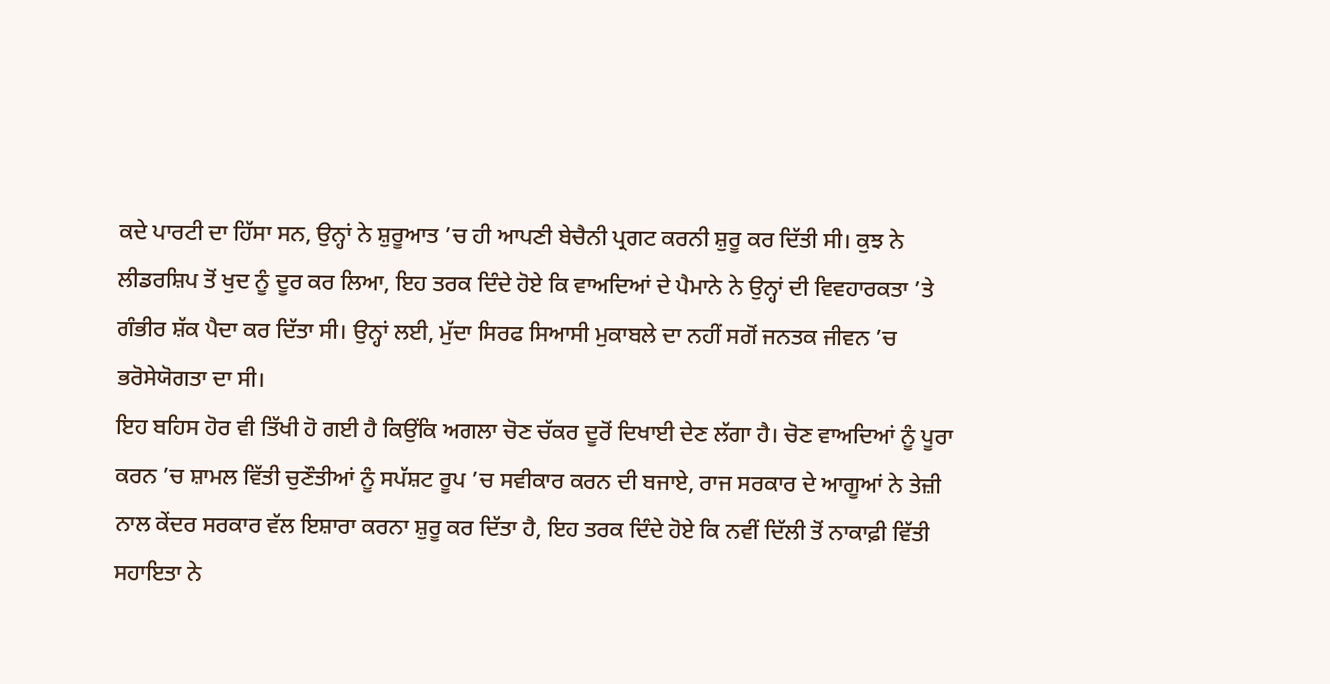ਕਦੇ ਪਾਰਟੀ ਦਾ ਹਿੱਸਾ ਸਨ, ਉਨ੍ਹਾਂ ਨੇ ਸ਼ੁਰੂਆਤ ’ਚ ਹੀ ਆਪਣੀ ਬੇਚੈਨੀ ਪ੍ਰਗਟ ਕਰਨੀ ਸ਼ੁਰੂ ਕਰ ਦਿੱਤੀ ਸੀ। ਕੁਝ ਨੇ ਲੀਡਰਸ਼ਿਪ ਤੋਂ ਖੁਦ ਨੂੰ ਦੂਰ ਕਰ ਲਿਆ, ਇਹ ਤਰਕ ਦਿੰਦੇ ਹੋਏ ਕਿ ਵਾਅਦਿਆਂ ਦੇ ਪੈਮਾਨੇ ਨੇ ਉਨ੍ਹਾਂ ਦੀ ਵਿਵਹਾਰਕਤਾ ’ਤੇ ਗੰਭੀਰ ਸ਼ੱਕ ਪੈਦਾ ਕਰ ਦਿੱਤਾ ਸੀ। ਉਨ੍ਹਾਂ ਲਈ, ਮੁੱਦਾ ਸਿਰਫ ਸਿਆਸੀ ਮੁਕਾਬਲੇ ਦਾ ਨਹੀਂ ਸਗੋਂ ਜਨਤਕ ਜੀਵਨ ’ਚ ਭਰੋਸੇਯੋਗਤਾ ਦਾ ਸੀ।
ਇਹ ਬਹਿਸ ਹੋਰ ਵੀ ਤਿੱਖੀ ਹੋ ਗਈ ਹੈ ਕਿਉਂਕਿ ਅਗਲਾ ਚੋਣ ਚੱਕਰ ਦੂਰੋਂ ਦਿਖਾਈ ਦੇਣ ਲੱਗਾ ਹੈ। ਚੋਣ ਵਾਅਦਿਆਂ ਨੂੰ ਪੂਰਾ ਕਰਨ ’ਚ ਸ਼ਾਮਲ ਵਿੱਤੀ ਚੁਣੌਤੀਆਂ ਨੂੰ ਸਪੱਸ਼ਟ ਰੂਪ ’ਚ ਸਵੀਕਾਰ ਕਰਨ ਦੀ ਬਜਾਏ, ਰਾਜ ਸਰਕਾਰ ਦੇ ਆਗੂਆਂ ਨੇ ਤੇਜ਼ੀ ਨਾਲ ਕੇਂਦਰ ਸਰਕਾਰ ਵੱਲ ਇਸ਼ਾਰਾ ਕਰਨਾ ਸ਼ੁਰੂ ਕਰ ਦਿੱਤਾ ਹੈ, ਇਹ ਤਰਕ ਦਿੰਦੇ ਹੋਏ ਕਿ ਨਵੀਂ ਦਿੱਲੀ ਤੋਂ ਨਾਕਾਫ਼ੀ ਵਿੱਤੀ ਸਹਾਇਤਾ ਨੇ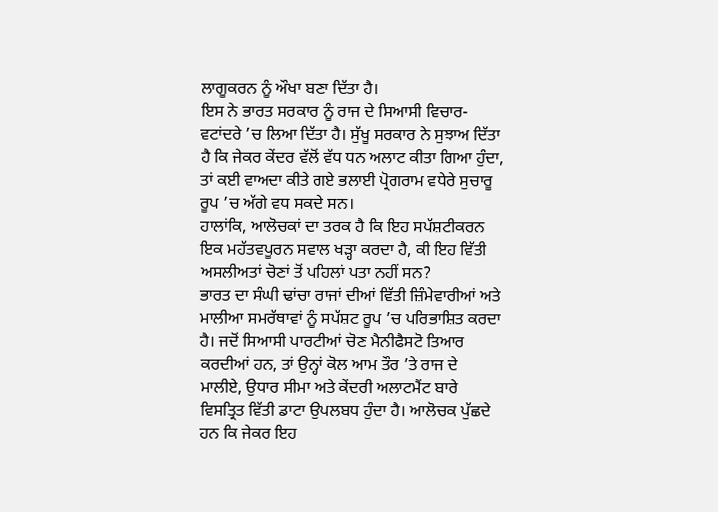ਲਾਗੂਕਰਨ ਨੂੰ ਔਖਾ ਬਣਾ ਦਿੱਤਾ ਹੈ।
ਇਸ ਨੇ ਭਾਰਤ ਸਰਕਾਰ ਨੂੰ ਰਾਜ ਦੇ ਸਿਆਸੀ ਵਿਚਾਰ-ਵਟਾਂਦਰੇ ’ਚ ਲਿਆ ਦਿੱਤਾ ਹੈ। ਸੁੱਖੂ ਸਰਕਾਰ ਨੇ ਸੁਝਾਅ ਦਿੱਤਾ ਹੈ ਕਿ ਜੇਕਰ ਕੇਂਦਰ ਵੱਲੋਂ ਵੱਧ ਧਨ ਅਲਾਟ ਕੀਤਾ ਗਿਆ ਹੁੰਦਾ, ਤਾਂ ਕਈ ਵਾਅਦਾ ਕੀਤੇ ਗਏ ਭਲਾਈ ਪ੍ਰੋਗਰਾਮ ਵਧੇਰੇ ਸੁਚਾਰੂ ਰੂਪ ’ਚ ਅੱਗੇ ਵਧ ਸਕਦੇ ਸਨ।
ਹਾਲਾਂਕਿ, ਆਲੋਚਕਾਂ ਦਾ ਤਰਕ ਹੈ ਕਿ ਇਹ ਸਪੱਸ਼ਟੀਕਰਨ ਇਕ ਮਹੱਤਵਪੂਰਨ ਸਵਾਲ ਖੜ੍ਹਾ ਕਰਦਾ ਹੈ, ਕੀ ਇਹ ਵਿੱਤੀ ਅਸਲੀਅਤਾਂ ਚੋਣਾਂ ਤੋਂ ਪਹਿਲਾਂ ਪਤਾ ਨਹੀਂ ਸਨ?
ਭਾਰਤ ਦਾ ਸੰਘੀ ਢਾਂਚਾ ਰਾਜਾਂ ਦੀਆਂ ਵਿੱਤੀ ਜ਼ਿੰਮੇਵਾਰੀਆਂ ਅਤੇ ਮਾਲੀਆ ਸਮਰੱਥਾਵਾਂ ਨੂੰ ਸਪੱਸ਼ਟ ਰੂਪ ’ਚ ਪਰਿਭਾਸ਼ਿਤ ਕਰਦਾ ਹੈ। ਜਦੋਂ ਸਿਆਸੀ ਪਾਰਟੀਆਂ ਚੋਣ ਮੈਨੀਫੈਸਟੋ ਤਿਆਰ ਕਰਦੀਆਂ ਹਨ, ਤਾਂ ਉਨ੍ਹਾਂ ਕੋਲ ਆਮ ਤੌਰ ’ਤੇ ਰਾਜ ਦੇ ਮਾਲੀਏ, ਉਧਾਰ ਸੀਮਾ ਅਤੇ ਕੇਂਦਰੀ ਅਲਾਟਮੈਂਟ ਬਾਰੇ ਵਿਸਤ੍ਰਿਤ ਵਿੱਤੀ ਡਾਟਾ ਉਪਲਬਧ ਹੁੰਦਾ ਹੈ। ਆਲੋਚਕ ਪੁੱਛਦੇ ਹਨ ਕਿ ਜੇਕਰ ਇਹ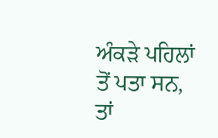ਅੰਕੜੇ ਪਹਿਲਾਂ ਤੋਂ ਪਤਾ ਸਨ, ਤਾਂ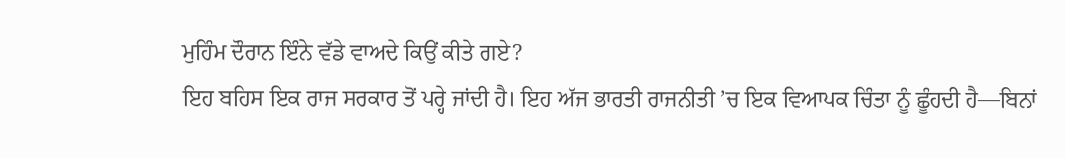ਮੁਹਿੰਮ ਦੌਰਾਨ ਇੰਨੇ ਵੱਡੇ ਵਾਅਦੇ ਕਿਉਂ ਕੀਤੇ ਗਏ?
ਇਹ ਬਹਿਸ ਇਕ ਰਾਜ ਸਰਕਾਰ ਤੋਂ ਪਰ੍ਹੇ ਜਾਂਦੀ ਹੈ। ਇਹ ਅੱਜ ਭਾਰਤੀ ਰਾਜਨੀਤੀ ’ਚ ਇਕ ਵਿਆਪਕ ਚਿੰਤਾ ਨੂੰ ਛੂੰਹਦੀ ਹੈ—ਬਿਨਾਂ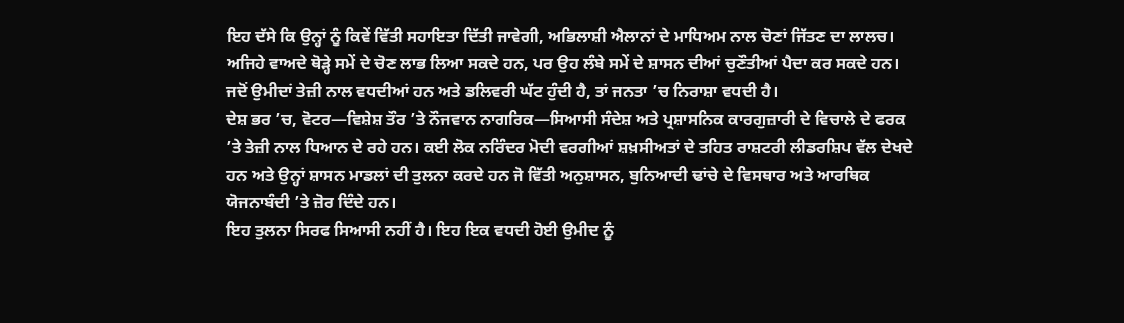ਇਹ ਦੱਸੇ ਕਿ ਉਨ੍ਹਾਂ ਨੂੰ ਕਿਵੇਂ ਵਿੱਤੀ ਸਹਾਇਤਾ ਦਿੱਤੀ ਜਾਵੇਗੀ, ਅਭਿਲਾਸ਼ੀ ਐਲਾਨਾਂ ਦੇ ਮਾਧਿਅਮ ਨਾਲ ਚੋਣਾਂ ਜਿੱਤਣ ਦਾ ਲਾਲਚ। ਅਜਿਹੇ ਵਾਅਦੇ ਥੋੜ੍ਹੇ ਸਮੇਂ ਦੇ ਚੋਣ ਲਾਭ ਲਿਆ ਸਕਦੇ ਹਨ, ਪਰ ਉਹ ਲੰਬੇ ਸਮੇਂ ਦੇ ਸ਼ਾਸਨ ਦੀਆਂ ਚੁਣੌਤੀਆਂ ਪੈਦਾ ਕਰ ਸਕਦੇ ਹਨ। ਜਦੋਂ ਉਮੀਦਾਂ ਤੇਜ਼ੀ ਨਾਲ ਵਧਦੀਆਂ ਹਨ ਅਤੇ ਡਲਿਵਰੀ ਘੱਟ ਹੁੰਦੀ ਹੈ, ਤਾਂ ਜਨਤਾ ’ਚ ਨਿਰਾਸ਼ਾ ਵਧਦੀ ਹੈ।
ਦੇਸ਼ ਭਰ ’ਚ, ਵੋਟਰ—ਵਿਸ਼ੇਸ਼ ਤੌਰ ’ਤੇ ਨੌਜਵਾਨ ਨਾਗਰਿਕ—ਸਿਆਸੀ ਸੰਦੇਸ਼ ਅਤੇ ਪ੍ਰਸ਼ਾਸਨਿਕ ਕਾਰਗੁਜ਼ਾਰੀ ਦੇ ਵਿਚਾਲੇ ਦੇ ਫਰਕ ’ਤੇ ਤੇਜ਼ੀ ਨਾਲ ਧਿਆਨ ਦੇ ਰਹੇ ਹਨ। ਕਈ ਲੋਕ ਨਰਿੰਦਰ ਮੋਦੀ ਵਰਗੀਆਂ ਸ਼ਖ਼ਸੀਅਤਾਂ ਦੇ ਤਹਿਤ ਰਾਸ਼ਟਰੀ ਲੀਡਰਸ਼ਿਪ ਵੱਲ ਦੇਖਦੇ ਹਨ ਅਤੇ ਉਨ੍ਹਾਂ ਸ਼ਾਸਨ ਮਾਡਲਾਂ ਦੀ ਤੁਲਨਾ ਕਰਦੇ ਹਨ ਜੋ ਵਿੱਤੀ ਅਨੁਸ਼ਾਸਨ, ਬੁਨਿਆਦੀ ਢਾਂਚੇ ਦੇ ਵਿਸਥਾਰ ਅਤੇ ਆਰਥਿਕ ਯੋਜਨਾਬੰਦੀ ’ਤੇ ਜ਼ੋਰ ਦਿੰਦੇ ਹਨ।
ਇਹ ਤੁਲਨਾ ਸਿਰਫ ਸਿਆਸੀ ਨਹੀਂ ਹੈ। ਇਹ ਇਕ ਵਧਦੀ ਹੋਈ ਉਮੀਦ ਨੂੰ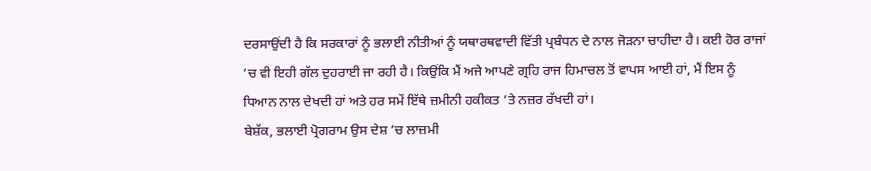ਦਰਸਾਉਂਦੀ ਹੈ ਕਿ ਸਰਕਾਰਾਂ ਨੂੰ ਭਲਾਈ ਨੀਤੀਆਂ ਨੂੰ ਯਥਾਰਥਵਾਦੀ ਵਿੱਤੀ ਪ੍ਰਬੰਧਨ ਦੇ ਨਾਲ ਜੋੜਨਾ ਚਾਹੀਦਾ ਹੈ। ਕਈ ਹੋਰ ਰਾਜਾਂ ’ਚ ਵੀ ਇਹੀ ਗੱਲ ਦੁਹਰਾਈ ਜਾ ਰਹੀ ਹੈ। ਕਿਉਂਕਿ ਮੈਂ ਅਜੇ ਆਪਣੇ ਗ੍ਰਹਿ ਰਾਜ ਹਿਮਾਚਲ ਤੋਂ ਵਾਪਸ ਆਈ ਹਾਂ, ਮੈਂ ਇਸ ਨੂੰ ਧਿਆਨ ਨਾਲ ਦੇਖਦੀ ਹਾਂ ਅਤੇ ਹਰ ਸਮੇਂ ਇੱਥੇ ਜ਼ਮੀਨੀ ਹਕੀਕਤ ’ਤੇ ਨਜ਼ਰ ਰੱਖਦੀ ਹਾਂ।
ਬੇਸ਼ੱਕ, ਭਲਾਈ ਪ੍ਰੋਗਰਾਮ ਉਸ ਦੇਸ਼ ’ਚ ਲਾਜ਼ਮੀ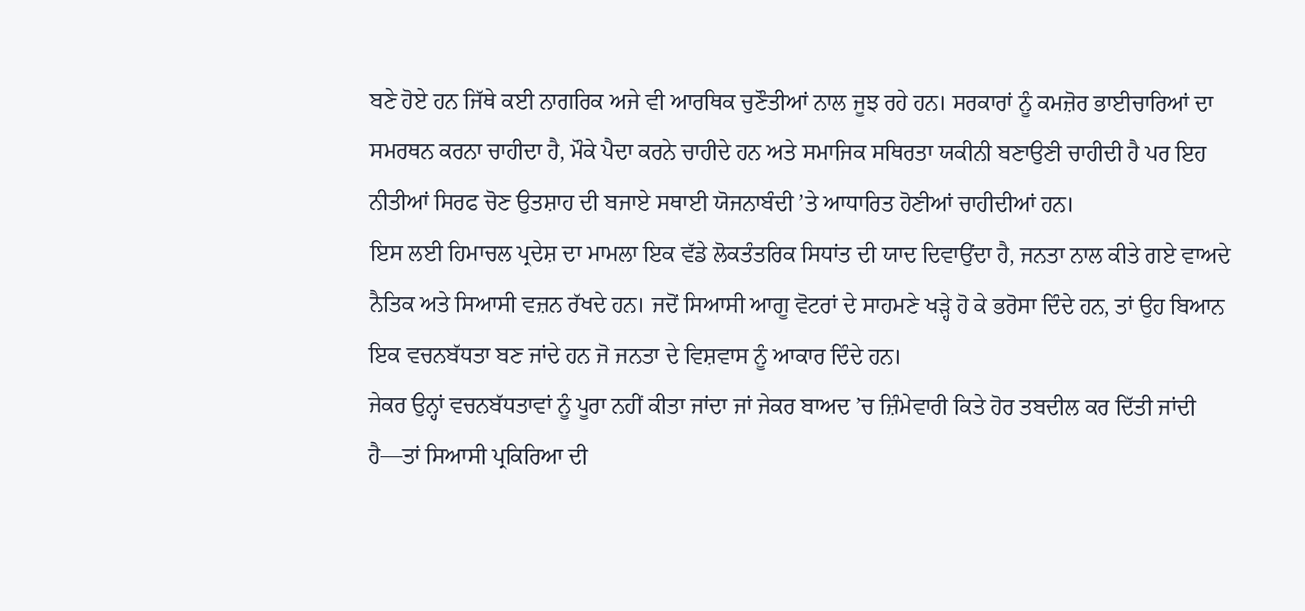ਬਣੇ ਹੋਏ ਹਨ ਜਿੱਥੇ ਕਈ ਨਾਗਰਿਕ ਅਜੇ ਵੀ ਆਰਥਿਕ ਚੁਣੌਤੀਆਂ ਨਾਲ ਜੂਝ ਰਹੇ ਹਨ। ਸਰਕਾਰਾਂ ਨੂੰ ਕਮਜ਼ੋਰ ਭਾਈਚਾਰਿਆਂ ਦਾ ਸਮਰਥਨ ਕਰਨਾ ਚਾਹੀਦਾ ਹੈ, ਮੌਕੇ ਪੈਦਾ ਕਰਨੇ ਚਾਹੀਦੇ ਹਨ ਅਤੇ ਸਮਾਜਿਕ ਸਥਿਰਤਾ ਯਕੀਨੀ ਬਣਾਉਣੀ ਚਾਹੀਦੀ ਹੈ ਪਰ ਇਹ ਨੀਤੀਆਂ ਸਿਰਫ ਚੋਣ ਉਤਸ਼ਾਹ ਦੀ ਬਜਾਏ ਸਥਾਈ ਯੋਜਨਾਬੰਦੀ ’ਤੇ ਆਧਾਰਿਤ ਹੋਣੀਆਂ ਚਾਹੀਦੀਆਂ ਹਨ।
ਇਸ ਲਈ ਹਿਮਾਚਲ ਪ੍ਰਦੇਸ਼ ਦਾ ਮਾਮਲਾ ਇਕ ਵੱਡੇ ਲੋਕਤੰਤਰਿਕ ਸਿਧਾਂਤ ਦੀ ਯਾਦ ਦਿਵਾਉਂਦਾ ਹੈ, ਜਨਤਾ ਨਾਲ ਕੀਤੇ ਗਏ ਵਾਅਦੇ ਨੈਤਿਕ ਅਤੇ ਸਿਆਸੀ ਵਜ਼ਨ ਰੱਖਦੇ ਹਨ। ਜਦੋਂ ਸਿਆਸੀ ਆਗੂ ਵੋਟਰਾਂ ਦੇ ਸਾਹਮਣੇ ਖੜ੍ਹੇ ਹੋ ਕੇ ਭਰੋਸਾ ਦਿੰਦੇ ਹਨ, ਤਾਂ ਉਹ ਬਿਆਨ ਇਕ ਵਚਨਬੱਧਤਾ ਬਣ ਜਾਂਦੇ ਹਨ ਜੋ ਜਨਤਾ ਦੇ ਵਿਸ਼ਵਾਸ ਨੂੰ ਆਕਾਰ ਦਿੰਦੇ ਹਨ।
ਜੇਕਰ ਉਨ੍ਹਾਂ ਵਚਨਬੱਧਤਾਵਾਂ ਨੂੰ ਪੂਰਾ ਨਹੀਂ ਕੀਤਾ ਜਾਂਦਾ ਜਾਂ ਜੇਕਰ ਬਾਅਦ ’ਚ ਜ਼ਿੰਮੇਵਾਰੀ ਕਿਤੇ ਹੋਰ ਤਬਦੀਲ ਕਰ ਦਿੱਤੀ ਜਾਂਦੀ ਹੈ—ਤਾਂ ਸਿਆਸੀ ਪ੍ਰਕਿਰਿਆ ਦੀ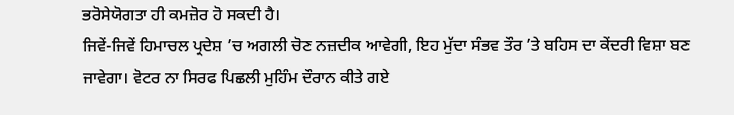ਭਰੋਸੇਯੋਗਤਾ ਹੀ ਕਮਜ਼ੋਰ ਹੋ ਸਕਦੀ ਹੈ।
ਜਿਵੇਂ-ਜਿਵੇਂ ਹਿਮਾਚਲ ਪ੍ਰਦੇਸ਼ ’ਚ ਅਗਲੀ ਚੋਣ ਨਜ਼ਦੀਕ ਆਵੇਗੀ, ਇਹ ਮੁੱਦਾ ਸੰਭਵ ਤੌਰ ’ਤੇ ਬਹਿਸ ਦਾ ਕੇਂਦਰੀ ਵਿਸ਼ਾ ਬਣ ਜਾਵੇਗਾ। ਵੋਟਰ ਨਾ ਸਿਰਫ ਪਿਛਲੀ ਮੁਹਿੰਮ ਦੌਰਾਨ ਕੀਤੇ ਗਏ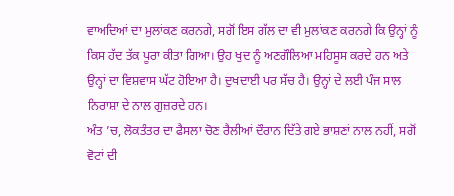ਵਾਅਦਿਆਂ ਦਾ ਮੁਲਾਂਕਣ ਕਰਨਗੇ, ਸਗੋਂ ਇਸ ਗੱਲ ਦਾ ਵੀ ਮੁਲਾਂਕਣ ਕਰਨਗੇ ਕਿ ਉਨ੍ਹਾਂ ਨੂੰ ਕਿਸ ਹੱਦ ਤੱਕ ਪੂਰਾ ਕੀਤਾ ਗਿਆ। ਉਹ ਖੁਦ ਨੂੰ ਅਣਗੌਲਿਆ ਮਹਿਸੂਸ ਕਰਦੇ ਹਨ ਅਤੇ ਉਨ੍ਹਾਂ ਦਾ ਵਿਸ਼ਵਾਸ ਘੱਟ ਹੋਇਆ ਹੈ। ਦੁਖਦਾਈ ਪਰ ਸੱਚ ਹੈ। ਉਨ੍ਹਾਂ ਦੇ ਲਈ ਪੰਜ ਸਾਲ ਨਿਰਾਸ਼ਾ ਦੇ ਨਾਲ ਗੁਜ਼ਰਦੇ ਹਨ।
ਅੰਤ ’ਚ, ਲੋਕਤੰਤਰ ਦਾ ਫੈਸਲਾ ਚੋਣ ਰੈਲੀਆਂ ਦੌਰਾਨ ਦਿੱਤੇ ਗਏ ਭਾਸ਼ਣਾਂ ਨਾਲ ਨਹੀਂ, ਸਗੋਂ ਵੋਟਾਂ ਦੀ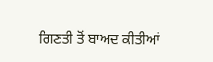ਗਿਣਤੀ ਤੋਂ ਬਾਅਦ ਕੀਤੀਆਂ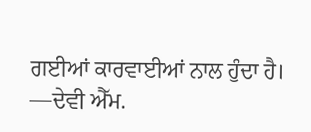ਗਈਆਂ ਕਾਰਵਾਈਆਂ ਨਾਲ ਹੁੰਦਾ ਹੈ।
—ਦੇਵੀ ਐੱਮ.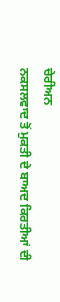ਚੇਰੀਅਨ
ਨਕਸਲਵਾਦ ਤੋਂ ਮੁਕਤੀ ਦੇ ਬਾਅਦ ਕਿਰਤੀਆਂ ਦੀ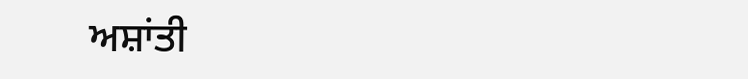ਅਸ਼ਾਂਤੀ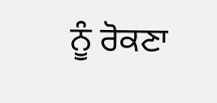ਨੂੰ ਰੋਕਣਾ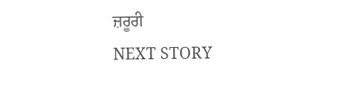ਜ਼ਰੂਰੀ
NEXT STORY